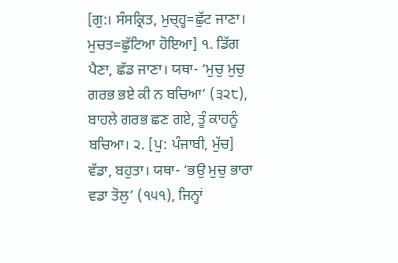[ਗੁ:। ਸੰਸਕ੍ਰਿਤ, ਮੁਚ੍ਹ੍ਹ=ਛੁੱਟ ਜਾਣਾ। ਮੁਚਤ=ਛੁੱਟਿਆ ਹੋਇਆ] ੧. ਡਿੱਗ ਪੈਣਾ, ਛੱਡ ਜਾਣਾ। ਯਥਾ- ‘ਮੁਚੁ ਮੁਚੁ ਗਰਭ ਭਏ ਕੀ ਨ ਬਚਿਆ’ (੩੨੮), ਬਾਹਲੇ ਗਰਭ ਛਣ ਗਏ, ਤੂੰ ਕਾਹਨੂੰ ਬਚਿਆ। ੨. [ਪੁ: ਪੰਜਾਬੀ, ਮੁੱਚ] ਵੱਡਾ, ਬਹੁਤਾ। ਯਥਾ- ‘ਭਉ ਮੁਚੁ ਭਾਰਾ ਵਡਾ ਤੋਲੁ’ (੧੫੧), ਜਿਨ੍ਹਾਂ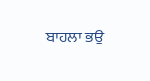ਬਾਹਲਾ ਭਉ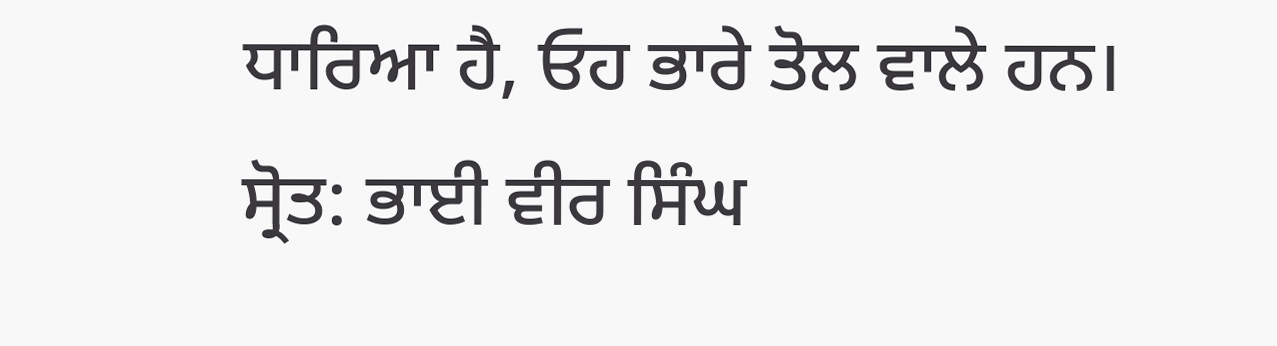ਧਾਰਿਆ ਹੈ, ਓਹ ਭਾਰੇ ਤੋਲ ਵਾਲੇ ਹਨ।
ਸ੍ਰੋਤ: ਭਾਈ ਵੀਰ ਸਿੰਘ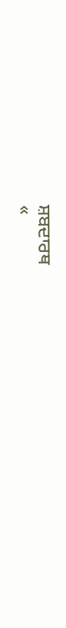ਸ਼ਬਦਾਰਥ
«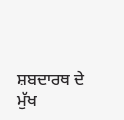ਸ਼ਬਦਾਰਥ ਦੇ ਮੁੱਖ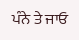ਪੰਨੇ ਤੇ ਜਾਓ